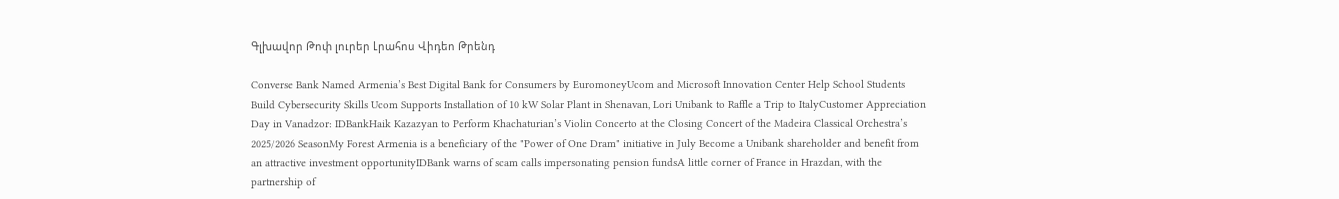Գլխավոր Թոփ լուրեր Լրահոս Վիդեո Թրենդ

Converse Bank Named Armenia’s Best Digital Bank for Consumers by EuromoneyUcom and Microsoft Innovation Center Help School Students Build Cybersecurity Skills Ucom Supports Installation of 10 kW Solar Plant in Shenavan, Lori Unibank to Raffle a Trip to ItalyCustomer Appreciation Day in Vanadzor: IDBankHaik Kazazyan to Perform Khachaturian’s Violin Concerto at the Closing Concert of the Madeira Classical Orchestra’s 2025/2026 SeasonMy Forest Armenia is a beneficiary of the "Power of One Dram" initiative in July Become a Unibank shareholder and benefit from an attractive investment opportunityIDBank warns of scam calls impersonating pension fundsA little corner of France in Hrazdan, with the partnership of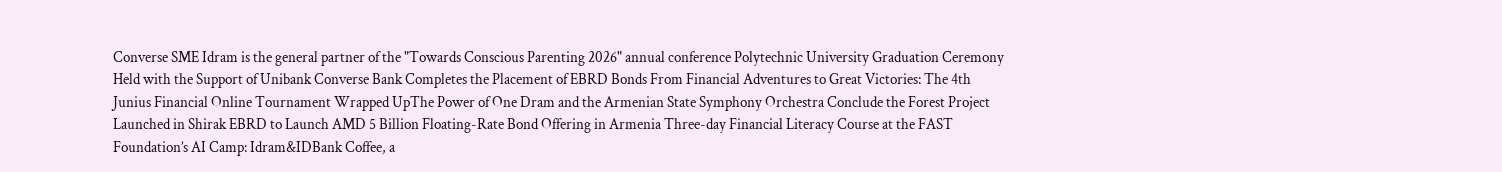Converse SME Idram is the general partner of the "Towards Conscious Parenting 2026" annual conference Polytechnic University Graduation Ceremony Held with the Support of Unibank Converse Bank Completes the Placement of EBRD Bonds From Financial Adventures to Great Victories: The 4th Junius Financial Online Tournament Wrapped UpThe Power of One Dram and the Armenian State Symphony Orchestra Conclude the Forest Project Launched in Shirak EBRD to Launch AMD 5 Billion Floating-Rate Bond Offering in Armenia Three-day Financial Literacy Course at the FAST Foundation’s AI Camp: Idram&IDBank Coffee, a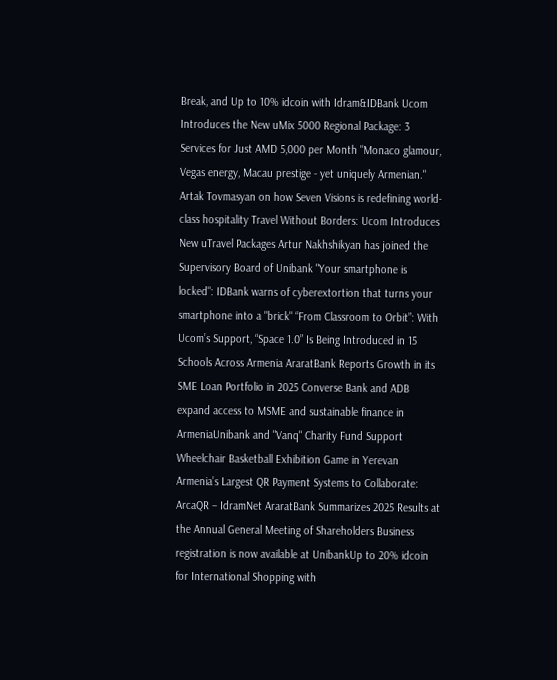Break, and Up to 10% idcoin with Idram&IDBank Ucom Introduces the New uMix 5000 Regional Package: 3 Services for Just AMD 5,000 per Month "Monaco glamour, Vegas energy, Macau prestige - yet uniquely Armenian." Artak Tovmasyan on how Seven Visions is redefining world-class hospitality Travel Without Borders: Ucom Introduces New uTravel Packages Artur Nakhshikyan has joined the Supervisory Board of Unibank "Your smartphone is locked": IDBank warns of cyberextortion that turns your smartphone into a "brick" “From Classroom to Orbit”: With Ucom’s Support, “Space 1.0” Is Being Introduced in 15 Schools Across Armenia AraratBank Reports Growth in its SME Loan Portfolio in 2025 Converse Bank and ADB expand access to MSME and sustainable finance in ArmeniaUnibank and "Vanq" Charity Fund Support Wheelchair Basketball Exhibition Game in Yerevan Armenia’s Largest QR Payment Systems to Collaborate: ArcaQR – IdramNet AraratBank Summarizes 2025 Results at the Annual General Meeting of Shareholders Business registration is now available at UnibankUp to 20% idcoin for International Shopping with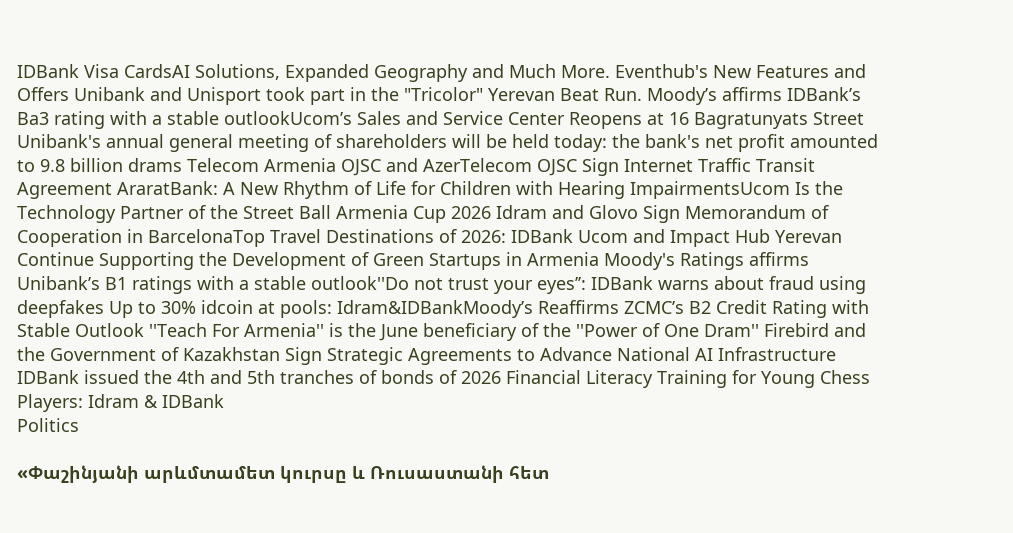IDBank Visa CardsAI Solutions, Expanded Geography and Much More. Eventhub's New Features and Offers Unibank and Unisport took part in the "Tricolor" Yerevan Beat Run. Moody’s affirms IDBank’s Ba3 rating with a stable outlookUcom’s Sales and Service Center Reopens at 16 Bagratunyats Street Unibank's annual general meeting of shareholders will be held today: the bank's net profit amounted to 9.8 billion drams Telecom Armenia OJSC and AzerTelecom OJSC Sign Internet Traffic Transit Agreement AraratBank: A New Rhythm of Life for Children with Hearing ImpairmentsUcom Is the Technology Partner of the Street Ball Armenia Cup 2026 Idram and Glovo Sign Memorandum of Cooperation in BarcelonaTop Travel Destinations of 2026: IDBank Ucom and Impact Hub Yerevan Continue Supporting the Development of Green Startups in Armenia Moody's Ratings affirms Unibank’s B1 ratings with a stable outlook''Do not trust your eyes’’: IDBank warns about fraud using deepfakes Up to 30% idcoin at pools: Idram&IDBankMoody’s Reaffirms ZCMC’s B2 Credit Rating with Stable Outlook ''Teach For Armenia'' is the June beneficiary of the ''Power of One Dram'' Firebird and the Government of Kazakhstan Sign Strategic Agreements to Advance National AI Infrastructure IDBank issued the 4th and 5th tranches of bonds of 2026 Financial Literacy Training for Young Chess Players: Idram & IDBank
Politics

«Փաշինյանի արևմտամետ կուրսը և Ռուսաստանի հետ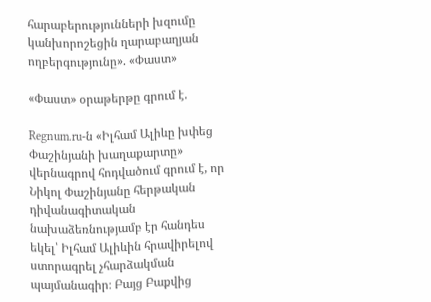հարաբերությունների խզումը կանխորոշեցին ղարաբաղյան ողբերգությունը». «Փաստ»

«Փաստ» օրաթերթը գրում է.

Regnum.ru-ն «Իլհամ Ալիևը խփեց Փաշինյանի խաղաքարտը» վերնագրով հոդվածում գրում է, որ Նիկոլ Փաշինյանը հերթական դիվանագիտական նախաձեռնությամբ էր հանդես եկել՝ Իլհամ Ալիևին հրավիրելով ստորագրել չհարձակման պայմանագիր։ Բայց Բաքվից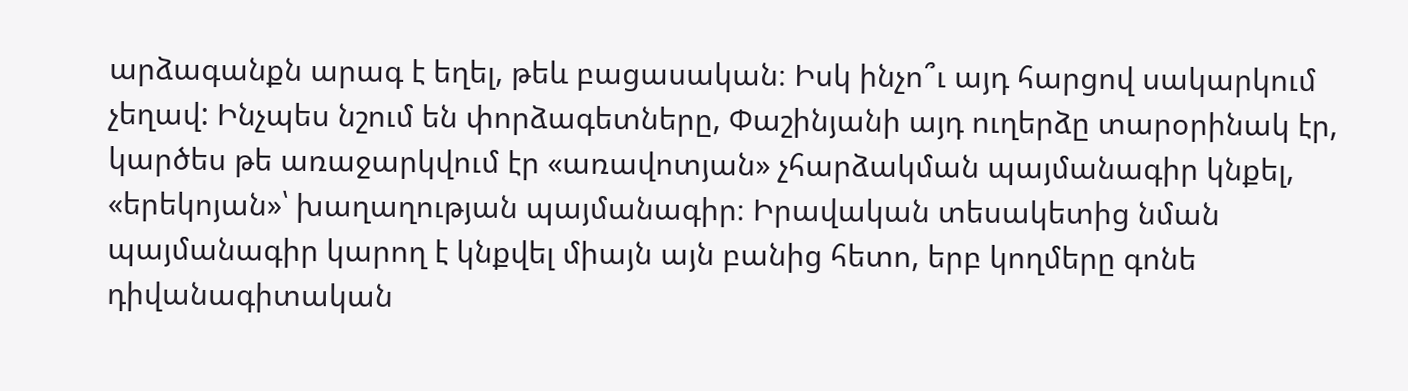արձագանքն արագ է եղել, թեև բացասական։ Իսկ ինչո՞ւ այդ հարցով սակարկում չեղավ: Ինչպես նշում են փորձագետները, Փաշինյանի այդ ուղերձը տարօրինակ էր, կարծես թե առաջարկվում էր «առավոտյան» չհարձակման պայմանագիր կնքել, «երեկոյան»՝ խաղաղության պայմանագիր։ Իրավական տեսակետից նման պայմանագիր կարող է կնքվել միայն այն բանից հետո, երբ կողմերը գոնե դիվանագիտական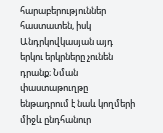հարաբերություններ հաստատեն, իսկ Անդրկովկասյան այդ երկու երկրները չունեն դրանք։ Նման փաստաթուղթը ենթադրում է նաև կողմերի միջև ընդհանուր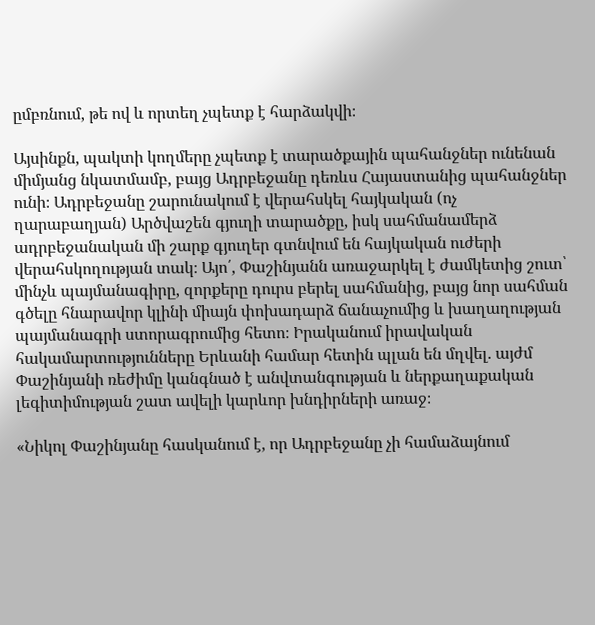ըմբռնում, թե ով և որտեղ չպետք է հարձակվի։

Այսինքն, պակտի կողմերը չպետք է տարածքային պահանջներ ունենան միմյանց նկատմամբ, բայց Ադրբեջանը դեռևս Հայաստանից պահանջներ ունի։ Ադրբեջանը շարունակում է վերահսկել հայկական (ոչ ղարաբաղյան) Արծվաշեն գյուղի տարածքը, իսկ սահմանամերձ ադրբեջանական մի շարք գյուղեր գտնվում են հայկական ուժերի վերահսկողության տակ։ Այո՛, Փաշինյանն առաջարկել է ժամկետից շուտ՝ մինչև պայմանագիրը, զորքերը դուրս բերել սահմանից, բայց նոր սահման գծելը հնարավոր կլինի միայն փոխադարձ ճանաչումից և խաղաղության պայմանագրի ստորագրումից հետո։ Իրականում իրավական հակամարտությունները Երևանի համար հետին պլան են մղվել. այժմ Փաշինյանի ռեժիմը կանգնած է անվտանգության և ներքաղաքական լեգիտիմության շատ ավելի կարևոր խնդիրների առաջ։

«Նիկոլ Փաշինյանը հասկանում է, որ Ադրբեջանը չի համաձայնում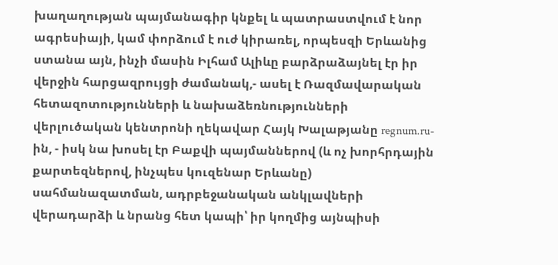խաղաղության պայմանագիր կնքել և պատրաստվում է նոր ագրեսիայի, կամ փորձում է ուժ կիրառել, որպեսզի Երևանից ստանա այն, ինչի մասին Իլհամ Ալիևը բարձրաձայնել էր իր վերջին հարցազրույցի ժամանակ,- ասել է Ռազմավարական հետազոտությունների և նախաձեռնությունների վերլուծական կենտրոնի ղեկավար Հայկ Խալաթյանը regnum.ru-ին, - իսկ նա խոսել էր Բաքվի պայմաններով (և ոչ խորհրդային քարտեզներով, ինչպես կուզենար Երևանը) սահմանազատման, ադրբեջանական անկլավների վերադարձի և նրանց հետ կապի՝ իր կողմից այնպիսի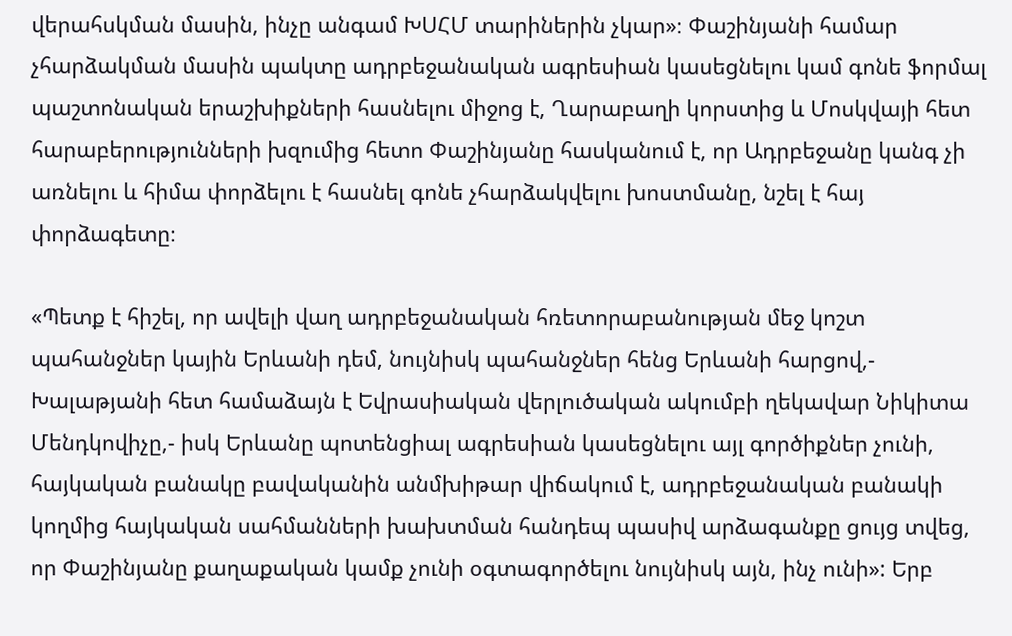վերահսկման մասին, ինչը անգամ ԽՍՀՄ տարիներին չկար»։ Փաշինյանի համար չհարձակման մասին պակտը ադրբեջանական ագրեսիան կասեցնելու կամ գոնե ֆորմալ պաշտոնական երաշխիքների հասնելու միջոց է, Ղարաբաղի կորստից և Մոսկվայի հետ հարաբերությունների խզումից հետո Փաշինյանը հասկանում է, որ Ադրբեջանը կանգ չի առնելու և հիմա փորձելու է հասնել գոնե չհարձակվելու խոստմանը, նշել է հայ փորձագետը։

«Պետք է հիշել, որ ավելի վաղ ադրբեջանական հռետորաբանության մեջ կոշտ պահանջներ կային Երևանի դեմ, նույնիսկ պահանջներ հենց Երևանի հարցով,- Խալաթյանի հետ համաձայն է Եվրասիական վերլուծական ակումբի ղեկավար Նիկիտա Մենդկովիչը,- իսկ Երևանը պոտենցիալ ագրեսիան կասեցնելու այլ գործիքներ չունի, հայկական բանակը բավականին անմխիթար վիճակում է, ադրբեջանական բանակի կողմից հայկական սահմանների խախտման հանդեպ պասիվ արձագանքը ցույց տվեց, որ Փաշինյանը քաղաքական կամք չունի օգտագործելու նույնիսկ այն, ինչ ունի»: Երբ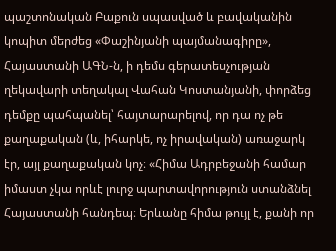պաշտոնական Բաքուն սպասված և բավականին կոպիտ մերժեց «Փաշինյանի պայմանագիրը», Հայաստանի ԱԳՆ-ն, ի դեմս գերատեսչության ղեկավարի տեղակալ Վահան Կոստանյանի, փորձեց դեմքը պահպանել՝ հայտարարելով, որ դա ոչ թե քաղաքական (և, իհարկե, ոչ իրավական) առաջարկ էր, այլ քաղաքական կոչ։ «Հիմա Ադրբեջանի համար իմաստ չկա որևէ լուրջ պարտավորություն ստանձնել Հայաստանի հանդեպ։ Երևանը հիմա թույլ է, քանի որ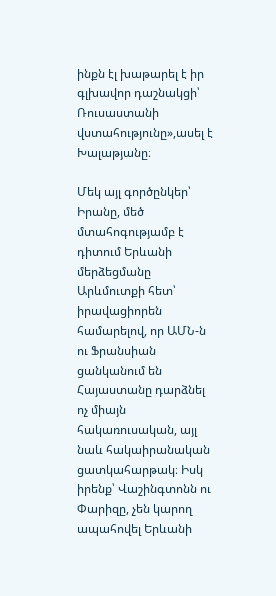ինքն էլ խաթարել է իր գլխավոր դաշնակցի՝ Ռուսաստանի վստահությունը»,ասել է Խալաթյանը։

Մեկ այլ գործընկեր՝ Իրանը, մեծ մտահոգությամբ է դիտում Երևանի մերձեցմանը Արևմուտքի հետ՝ իրավացիորեն համարելով, որ ԱՄՆ-ն ու Ֆրանսիան ցանկանում են Հայաստանը դարձնել ոչ միայն հակառուսական, այլ նաև հակաիրանական ցատկահարթակ։ Իսկ իրենք՝ Վաշինգտոնն ու Փարիզը, չեն կարող ապահովել Երևանի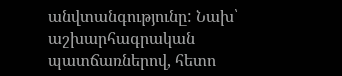անվտանգությունը: Նախ՝ աշխարհագրական պատճառներով, հետո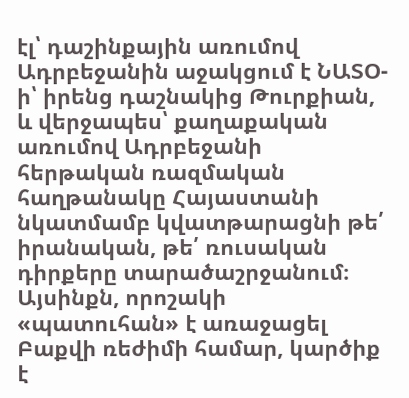էլ՝ դաշինքային առումով Ադրբեջանին աջակցում է ՆԱՏՕ-ի՝ իրենց դաշնակից Թուրքիան, և վերջապես՝ քաղաքական առումով Ադրբեջանի հերթական ռազմական հաղթանակը Հայաստանի նկատմամբ կվատթարացնի թե՛ իրանական, թե՛ ռուսական դիրքերը տարածաշրջանում։ Այսինքն, որոշակի «պատուհան» է առաջացել Բաքվի ռեժիմի համար, կարծիք է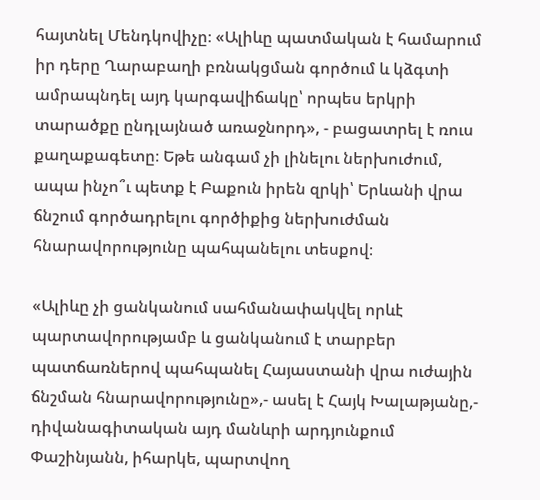հայտնել Մենդկովիչը։ «Ալիևը պատմական է համարում իր դերը Ղարաբաղի բռնակցման գործում և կձգտի ամրապնդել այդ կարգավիճակը՝ որպես երկրի տարածքը ընդլայնած առաջնորդ», - բացատրել է ռուս քաղաքագետը։ Եթե անգամ չի լինելու ներխուժում, ապա ինչո՞ւ պետք է Բաքուն իրեն զրկի՝ Երևանի վրա ճնշում գործադրելու գործիքից ներխուժման հնարավորությունը պահպանելու տեսքով։

«Ալիևը չի ցանկանում սահմանափակվել որևէ պարտավորությամբ և ցանկանում է տարբեր պատճառներով պահպանել Հայաստանի վրա ուժային ճնշման հնարավորությունը»,- ասել է Հայկ Խալաթյանը,- դիվանագիտական այդ մանևրի արդյունքում Փաշինյանն, իհարկե, պարտվող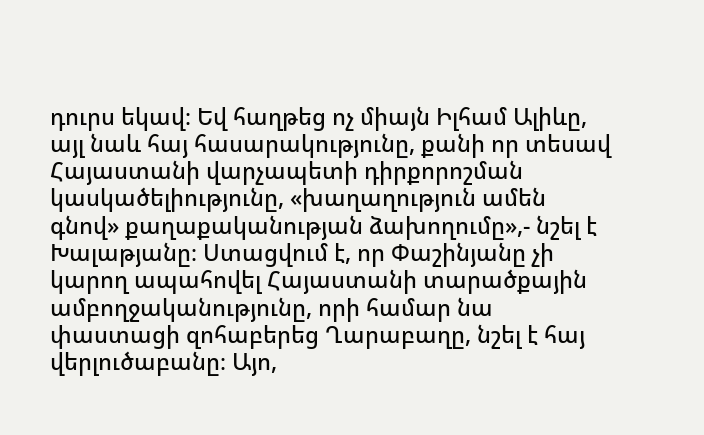դուրս եկավ։ Եվ հաղթեց ոչ միայն Իլհամ Ալիևը, այլ նաև հայ հասարակությունը, քանի որ տեսավ Հայաստանի վարչապետի դիրքորոշման կասկածելիությունը, «խաղաղություն ամեն գնով» քաղաքականության ձախողումը»,- նշել է Խալաթյանը։ Ստացվում է, որ Փաշինյանը չի կարող ապահովել Հայաստանի տարածքային ամբողջականությունը, որի համար նա փաստացի զոհաբերեց Ղարաբաղը, նշել է հայ վերլուծաբանը։ Այո,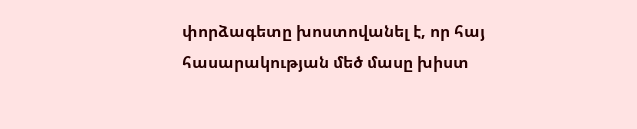փորձագետը խոստովանել է, որ հայ հասարակության մեծ մասը խիստ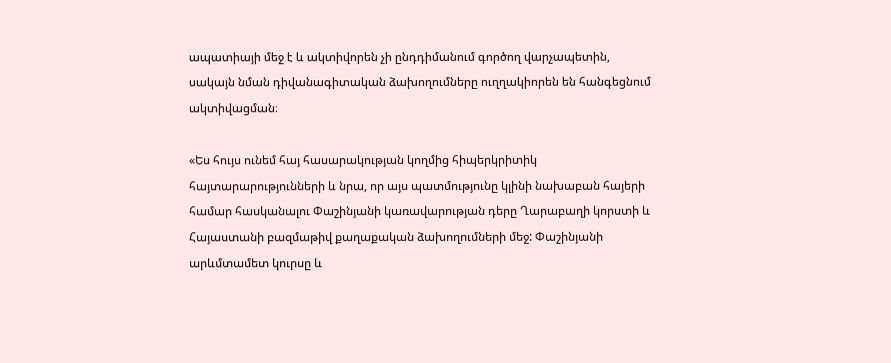ապատիայի մեջ է և ակտիվորեն չի ընդդիմանում գործող վարչապետին, սակայն նման դիվանագիտական ձախողումները ուղղակիորեն են հանգեցնում ակտիվացման։

«Ես հույս ունեմ հայ հասարակության կողմից հիպերկրիտիկ հայտարարությունների և նրա, որ այս պատմությունը կլինի նախաբան հայերի համար հասկանալու Փաշինյանի կառավարության դերը Ղարաբաղի կորստի և Հայաստանի բազմաթիվ քաղաքական ձախողումների մեջ: Փաշինյանի արևմտամետ կուրսը և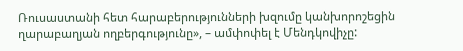Ռուսաստանի հետ հարաբերությունների խզումը կանխորոշեցին ղարաբաղյան ողբերգությունը», – ամփոփել է Մենդկովիչը: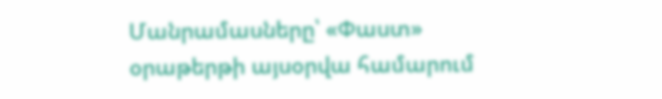Մանրամասները՝ «Փաստ» օրաթերթի այսօրվա համարում